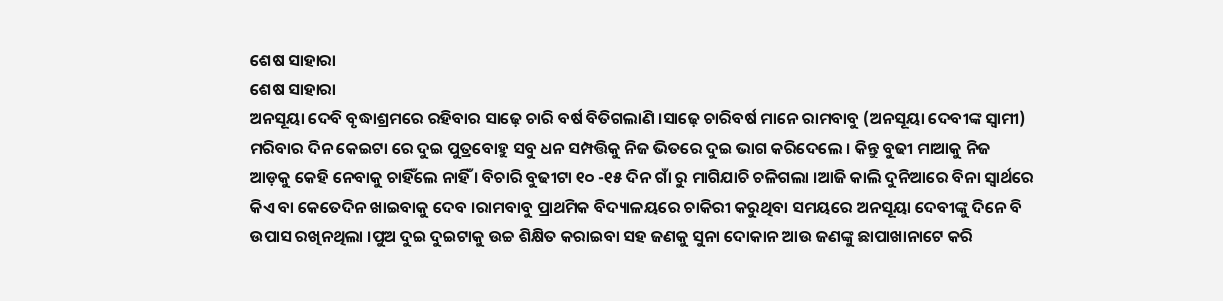ଶେଷ ସାହାରା
ଶେଷ ସାହାରା
ଅନସୂୟା ଦେବି ବୃଦ୍ଧାଶ୍ରମରେ ରହିବାର ସାଢ଼େ ଚାରି ବର୍ଷ ବିତିଗଲାଣି ।ସାଢ଼େ ଚାରିବର୍ଷ ମାନେ ରାମବାବୁ (ଅନସୂୟା ଦେବୀଙ୍କ ସ୍ୱାମୀ) ମରିବାର ଦିନ କେଇଟା ରେ ଦୁଇ ପୁତ୍ରବୋହୁ ସବୁ ଧନ ସମ୍ପତ୍ତିକୁ ନିଜ ଭିତରେ ଦୁଇ ଭାଗ କରିଦେଲେ । କିନ୍ତୁ ବୁଢୀ ମାଆକୁ ନିଜ ଆଡ଼କୁ କେହି ନେବାକୁ ଚାହିଁଲେ ନାହିଁ । ବିଚାରି ବୁଢୀଟା ୧୦ -୧୫ ଦିନ ଗାଁ ରୁ ମାଗିଯାଚି ଚଳିଗଲା ।ଆଜି କାଲି ଦୁନିଆରେ ବିନା ସ୍ବାର୍ଥରେ କିଏ ବା କେତେଦିନ ଖାଇବାକୁ ଦେବ ।ରାମବାବୁ ପ୍ରାଥମିକ ବିଦ୍ୟାଳୟରେ ଚାକିରୀ କରୁଥିବା ସମୟରେ ଅନସୂୟା ଦେବୀଙ୍କୁ ଦିନେ ବି ଉପାସ ରଖିନଥିଲା ।ପୁଅ ଦୁଇ ଦୁଇଟାକୁ ଉଚ୍ଚ ଶିକ୍ଷିତ କରାଇବା ସହ ଜଣକୁ ସୁନା ଦୋକାନ ଆଉ ଜଣଙ୍କୁ ଛାପାଖାନାଟେ କରି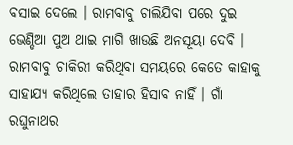ବସାଇ ଦେଲେ । ରାମବାବୁ ଚାଲିଯିବା ପରେ ଦୁଇ ଭେଣ୍ଡିଆ ପୁଅ ଥାଇ ମାଗି ଖାଉଛି ଅନସୂୟା ଦେବି । ରାମବାବୁ ଚାକିରୀ କରିଥିବା ସମୟରେ କେତେ କାହାକୁ ସାହାଯ୍ୟ କରିଥିଲେ ତାହାର ହିସାବ ନାହିଁ । ଗାଁ ରଘୁନାଥର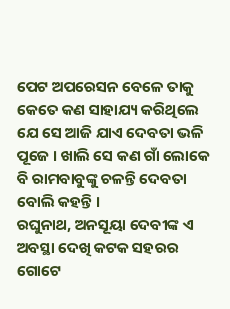ପେଟ ଅପରେସନ ବେଳେ ତାକୁ କେତେ କଣ ସାହାଯ୍ୟ କରିଥିଲେ ଯେ ସେ ଆଜି ଯାଏ ଦେବତା ଭଳି ପୂଜେ । ଖାଲି ସେ କଣ ଗାଁ ଲୋକେ ବି ରାମବାବୁଙ୍କୁ ଚଳନ୍ତି ଦେବତା ବୋଲି କହନ୍ତି ।
ରଘୁନାଥ, ଅନସୂୟା ଦେବୀଙ୍କ ଏ ଅବସ୍ଥା ଦେଖି କଟକ ସହରର ଗୋଟେ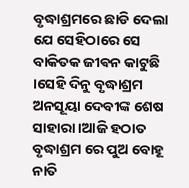ବୃଦ୍ଧାଶ୍ରମରେ ଛାଡି ଦେଲା ଯେ ସେହିଠାରେ ସେ ବାକିତକ ଜୀଵନ କାଟୁଛି ।ସେହି ଦିନୁ ବୃଦ୍ଧାଶ୍ରମ ଅନସୂୟା ଦେବୀଙ୍କ ଶେଷ ସାହାରା ।ଆଜି ହଠାତ ବୃଦ୍ଧାଶ୍ରମ ରେ ପୁଅ ବୋହୂ ନାତି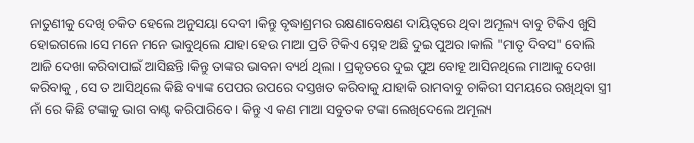ନାତୁଣୀକୁ ଦେଖି ଚକିତ ହେଲେ ଅନୁସୟା ଦେବୀ ।କିନ୍ତୁ ବୃଦ୍ଧାଶ୍ରମର ରକ୍ଷଣାବେକ୍ଷଣ ଦାୟିତ୍ୱରେ ଥିବା ଅମୂଲ୍ୟ ବାବୁ ଟିକିଏ ଖୁସି ହୋଇଗଲେ ।ସେ ମନେ ମନେ ଭାବୁଥିଲେ ଯାହା ହେଉ ମାଆ ପ୍ରତି ଟିକିଏ ସ୍ନେହ ଅଛି ଦୁଇ ପୁଅର ।କାଲି "ମାତୃ ଦିବସ" ବୋଲି ଆଜି ଦେଖା କରିବାପାଇଁ ଆସିଛନ୍ତି।କିନ୍ତୁ ତାଙ୍କର ଭାବନା ବ୍ୟର୍ଥ ଥିଲା । ପ୍ରକୃତରେ ଦୁଇ ପୁଅ ବୋହୂ ଆସିନଥିଲେ ମାଆକୁ ଦେଖା କରିବାକୁ , ସେ ତ ଆସିଥିଲେ କିଛି ବ୍ୟାଙ୍କ ପେପର ଉପରେ ଦସ୍ତଖତ କରିବାକୁ ଯାହାକି ରାମବାବୁ ଚାକିରୀ ସମୟରେ ରଖିଥିବା ସ୍ତ୍ରୀ ନାଁ ରେ କିଛି ଟଙ୍କାକୁ ଭାଗ ବାଣ୍ଟ କରିପାରିବେ । କିନ୍ତୁ ଏ କଣ ମାଆ ସବୁତକ ଟଙ୍କା ଲେଖିଦେଲେ ଅମୂଲ୍ୟ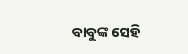ବାବୁଙ୍କ ସେହି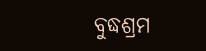ବୁଦ୍ଧଶ୍ରମ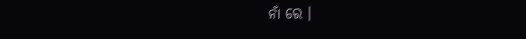ନାଁ ରେ ।